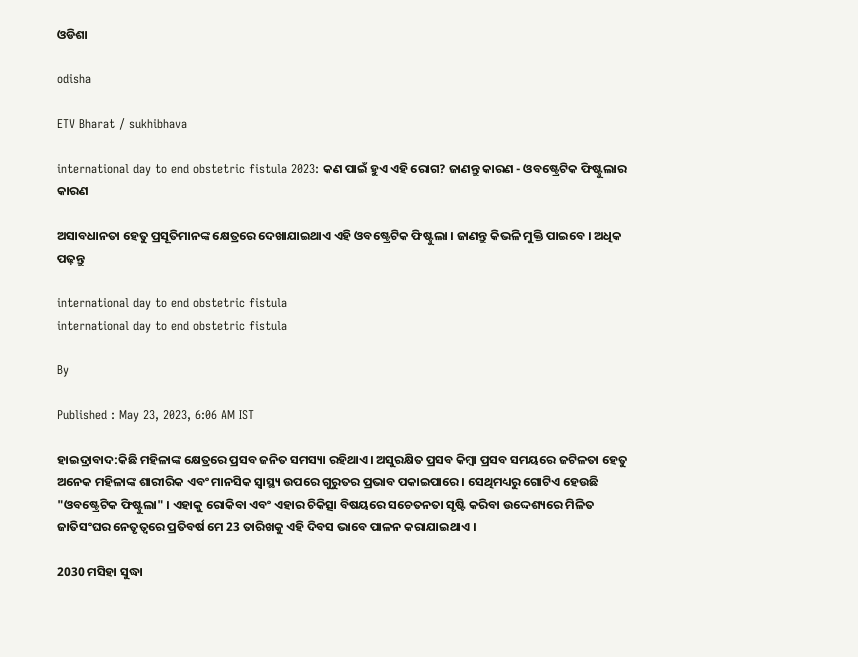ଓଡିଶା

odisha

ETV Bharat / sukhibhava

international day to end obstetric fistula 2023: କଣ ପାଇଁ ହୁଏ ଏହି ରୋଗ? ଜାଣନ୍ତୁ କାରଣ - ଓବଷ୍ଟ୍ରେଟିକ ଫିଷ୍ଟୁଲାର କାରଣ

ଅସାବଧାନତା ହେତୁ ପ୍ରସୂତିମାନଙ୍କ କ୍ଷେତ୍ରରେ ଦେଖାଯାଇଥାଏ ଏହି ଓବଷ୍ଟ୍ରେଟିକ ଫିଷ୍ଟୁଲା । ଜାଣନ୍ତୁ କିଭଳି ମୁକ୍ତି ପାଇବେ । ଅଧିକ ପଢ଼ନ୍ତୁ

international day to end obstetric fistula
international day to end obstetric fistula

By

Published : May 23, 2023, 6:06 AM IST

ହାଇଦ୍ରାବାଦ:କିଛି ମହିଳାଙ୍କ କ୍ଷେତ୍ରରେ ପ୍ରସବ ଜନିତ ସମସ୍ୟା ରହିଥାଏ। ଅସୁରକ୍ଷିତ ପ୍ରସବ କିମ୍ବା ପ୍ରସବ ସମୟରେ ଜଟିଳତା ହେତୁ ଅନେକ ମହିଳାଙ୍କ ଶାରୀରିକ ଏବଂ ମାନସିକ ସ୍ୱାସ୍ଥ୍ୟ ଉପରେ ଗୁରୁତର ପ୍ରଭାବ ପକାଇପାରେ । ସେଥିମଧ୍ୟରୁ ଗୋଟିଏ ହେଉଛି "ଓବଷ୍ଟ୍ରେଟିକ ଫିଷ୍ଟୁଲା" । ଏହାକୁ ରୋକିବା ଏବଂ ଏହାର ଚିକିତ୍ସା ବିଷୟରେ ସଚେତନତା ସୃଷ୍ଟି କରିବା ଉଦ୍ଦେଶ୍ୟରେ ମିଳିତ ଜାତିସଂଘର ନେତୃତ୍ବରେ ପ୍ରତିବର୍ଷ ମେ 23 ତାରିଖକୁ ଏହି ଦିବସ ଭାବେ ପାଳନ କରାଯାଇଥାଏ ।

2030 ମସିହା ସୁଦ୍ଧା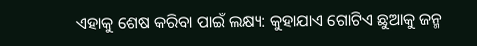ଏହାକୁ ଶେଷ କରିବା ପାଇଁ ଲକ୍ଷ୍ୟ: କୁହାଯାଏ ଗୋଟିଏ ଛୁଆକୁ ଜନ୍ମ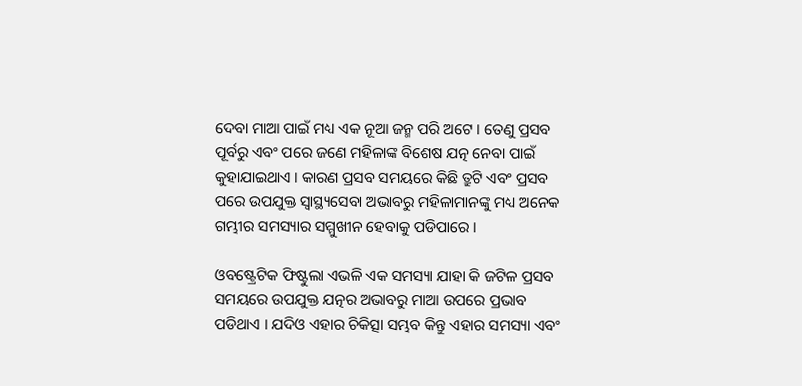ଦେବା ମାଆ ପାଇଁ ମଧ୍ୟ ଏକ ନୂଆ ଜନ୍ମ ପରି ଅଟେ । ତେଣୁ ପ୍ରସବ ପୂର୍ବରୁ ଏବଂ ପରେ ଜଣେ ମହିଳାଙ୍କ ବିଶେଷ ଯତ୍ନ ନେବା ପାଇଁ କୁହାଯାଇଥାଏ । କାରଣ ପ୍ରସବ ସମୟରେ କିଛି ତ୍ରୁଟି ଏବଂ ପ୍ରସବ ପରେ ଉପଯୁକ୍ତ ସ୍ୱାସ୍ଥ୍ୟସେବା ଅଭାବରୁ ମହିଳାମାନଙ୍କୁ ମଧ୍ୟ ଅନେକ ଗମ୍ଭୀର ସମସ୍ୟାର ସମ୍ମୁଖୀନ ହେବାକୁ ପଡିପାରେ ।

ଓବଷ୍ଟ୍ରେଟିକ ଫିଷ୍ଟୁଲା ଏଭଳି ଏକ ସମସ୍ୟା ଯାହା କି ଜଟିଳ ପ୍ରସବ ସମୟରେ ଉପଯୁକ୍ତ ଯତ୍ନର ଅଭାବରୁ ମାଆ ଉପରେ ପ୍ରଭାବ ପଡିଥାଏ । ଯଦିଓ ଏହାର ଚିକିତ୍ସା ସମ୍ଭବ କିନ୍ତୁ ଏହାର ସମସ୍ୟା ଏବଂ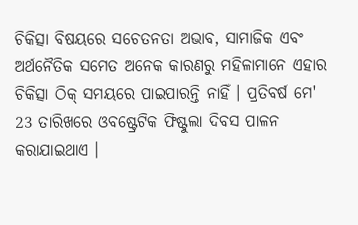ଚିକିତ୍ସା ବିଷୟରେ ସଚେତନତା ଅଭାବ, ସାମାଜିକ ଏବଂ ଅର୍ଥନୈତିକ ସମେତ ଅନେକ କାରଣରୁ ମହିଳାମାନେ ଏହାର ଚିକିତ୍ସା ଠିକ୍ ସମୟରେ ପାଇପାରନ୍ତି ନାହିଁ । ପ୍ରତିବର୍ଷ ମେ' 23 ତାରିଖରେ ଓବଷ୍ଟ୍ରେଟିକ ଫିଷ୍ଟୁଲା ଦିବସ ପାଳନ କରାଯାଇଥାଏ ।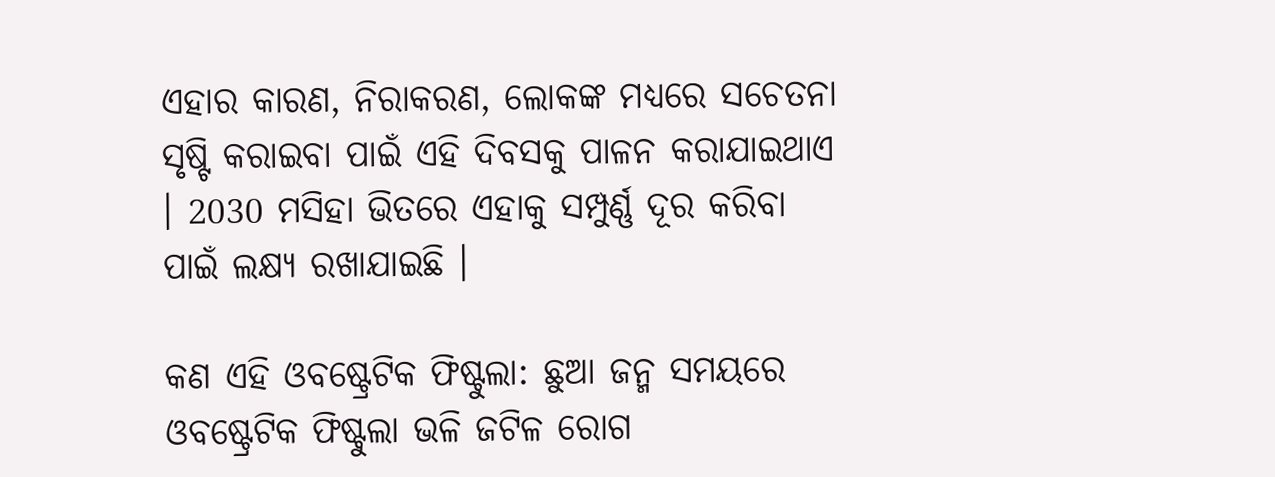ଏହାର କାରଣ, ନିରାକରଣ, ଲୋକଙ୍କ ମଧ୍ୟରେ ସଚେତନା ସୃଷ୍ଟି କରାଇବା ପାଇଁ ଏହି ଦିବସକୁ ପାଳନ କରାଯାଇଥାଏ । 2030 ମସିହା ଭିତରେ ଏହାକୁ ସମ୍ପୁର୍ଣ୍ଣ ଦୂର କରିବା ପାଇଁ ଲକ୍ଷ୍ୟ ରଖାଯାଇଛି ।

କଣ ଏହି ଓବଷ୍ଟ୍ରେଟିକ ଫିଷ୍ଟୁଲା: ଛୁଆ ଜନ୍ମ ସମୟରେ ଓବଷ୍ଟ୍ରେଟିକ ଫିଷ୍ଟୁଲା ଭଳି ଜଟିଳ ରୋଗ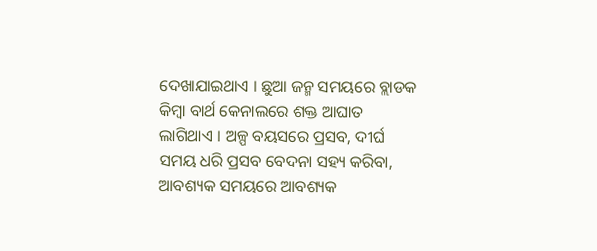ଦେଖାଯାଇଥାଏ । ଛୁଆ ଜନ୍ମ ସମୟରେ ବ୍ଲାଡକ କିମ୍ବା ବାର୍ଥ କେନାଲରେ ଶକ୍ତ ଆଘାତ ଲାଗିଥାଏ । ଅଳ୍ପ ବୟସରେ ପ୍ରସବ, ଦୀର୍ଘ ସମୟ ଧରି ପ୍ରସବ ବେଦନା ସହ୍ୟ କରିବା, ଆବଶ୍ୟକ ସମୟରେ ଆବଶ୍ୟକ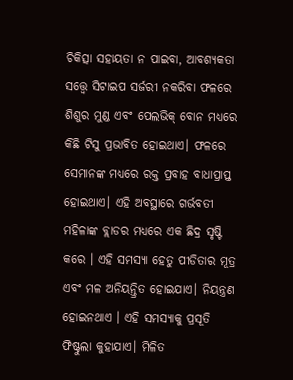ଚିକିତ୍ସା ସହାୟତା ନ ପାଇବା, ଆବଶ୍ୟକତା ସତ୍ତ୍ବେ ସିଟାଇପ ସର୍ଜରୀ ନକରିବା ଫଳରେ ଶିଶୁର ମୁଣ୍ଡ ଏବଂ ପେଲଭିକ୍ ବୋନ ମଧ୍ୟରେ କିଛି ଟିସୁ ପ୍ରଭାବିତ ହୋଇଥାଏ। ଫଳରେ ସେମାନଙ୍କ ମଧ୍ୟରେ ରକ୍ତ ପ୍ରବାହ ବାଧାପ୍ରାପ୍ତ ହୋଇଥାଏ। ଏହି ଅବସ୍ଥାରେ ଗର୍ଭବତୀ ମହିଳାଙ୍କ ବ୍ଲାଡର ମଧ୍ୟରେ ଏକ ଛିଦ୍ର ସୃଷ୍ଟି କରେ । ଏହି ସମସ୍ୟା ହେତୁ ପୀଡିତାର ମୂତ୍ର ଏବଂ ମଳ ଅନିୟନ୍ତ୍ରିତ ହୋଇଯାଏ। ନିୟନ୍ତ୍ରଣ ହୋଇନଥାଏ । ଏହି ସମସ୍ୟାକୁ ପ୍ରସୂତି ଫିଷ୍ଟୁଲା କୁହାଯାଏ। ମିଳିତ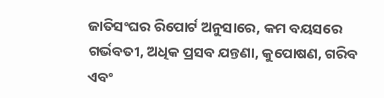ଜାତିସଂଘର ରିପୋର୍ଟ ଅନୁସାରେ, କମ ବୟସରେ ଗର୍ଭବତୀ, ଅଧିକ ପ୍ରସବ ଯନ୍ତଣା, କୁପୋଷଣ, ଗରିବ ଏବଂ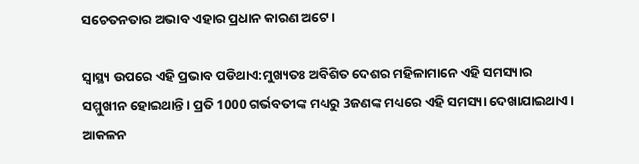ସଚେତନତାର ଅଭାବ ଏହାର ପ୍ରଧାନ କାରଣ ଅଟେ।

ସ୍ବାସ୍ଥ୍ୟ ଉପରେ ଏହି ପ୍ରଭାବ ପଡିଥାଏ:ମୁଖ୍ୟତଃ ଅବିଶିତ ଦେଶର ମହିଳାମାନେ ଏହି ସମସ୍ୟାର ସମ୍ମୁଖୀନ ହୋଇଥାନ୍ତି । ପ୍ରତି 1000 ଗର୍ଭବତୀଙ୍କ ମଧ୍ୟରୁ 3ଜଣଙ୍କ ମଧ୍ୟରେ ଏହି ସମସ୍ୟା ଦେଖାଯାଇଥାଏ । ଆକଳନ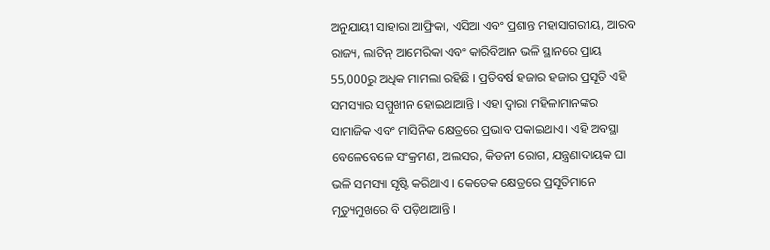ଅନୁଯାୟୀ ସାହାରା ଆଫ୍ରିକା, ଏସିଆ ଏବଂ ପ୍ରଶାନ୍ତ ମହାସାଗରୀୟ, ଆରବ ରାଜ୍ୟ, ଲାଟିନ୍ ଆମେରିକା ଏବଂ କାରିବିଆନ ଭଳି ସ୍ଥାନରେ ପ୍ରାୟ 55,000ରୁ ଅଧିକ ମାମଲା ରହିଛି । ପ୍ରତିବର୍ଷ ହଜାର ହଜାର ପ୍ରସୂତି ଏହି ସମସ୍ୟାର ସମ୍ମୁଖୀନ ହୋଇଥାଆନ୍ତି । ଏହା ଦ୍ବାରା ମହିଳାମାନଙ୍କର ସାମାଜିକ ଏବଂ ମାସିନିକ କ୍ଷେତ୍ରରେ ପ୍ରଭାବ ପକାଇଥାଏ। ଏହି ଅବସ୍ଥା ବେଳେବେଳେ ସଂକ୍ରମଣ, ଅଲସର, କିଡନୀ ରୋଗ, ଯନ୍ତ୍ରଣାଦାୟକ ଘା ଭଳି ସମସ୍ୟା ସୃଷ୍ଟି କରିଥାଏ । କେତେକ କ୍ଷେତ୍ରରେ ପ୍ରସୂତିମାନେ ମୃତ୍ୟୁମୁଖରେ ବି ପଡ଼ିଥାଆନ୍ତି ।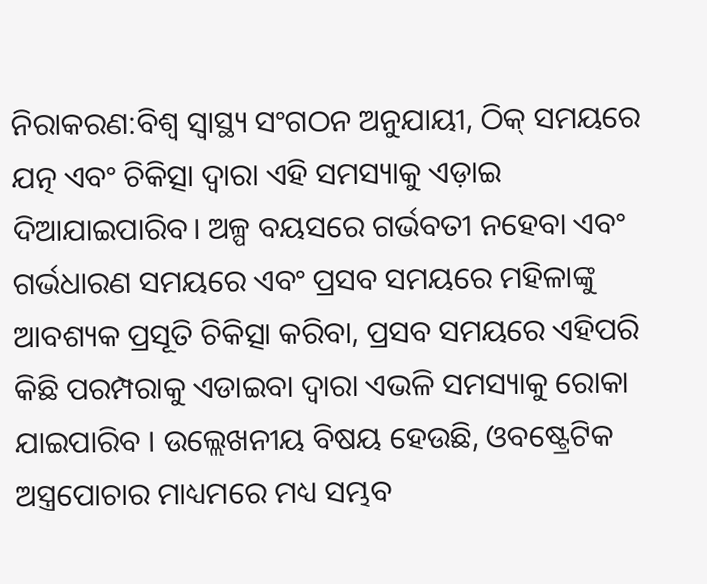ନିରାକରଣ:ବିଶ୍ୱ ସ୍ୱାସ୍ଥ୍ୟ ସଂଗଠନ ଅନୁଯାୟୀ, ଠିକ୍ ସମୟରେ ଯତ୍ନ ଏବଂ ଚିକିତ୍ସା ଦ୍ୱାରା ଏହି ସମସ୍ୟାକୁ ଏଡ଼ାଇ ଦିଆଯାଇପାରିବ। ଅଳ୍ପ ବୟସରେ ଗର୍ଭବତୀ ନହେବା ଏବଂ ଗର୍ଭଧାରଣ ସମୟରେ ଏବଂ ପ୍ରସବ ସମୟରେ ମହିଳାଙ୍କୁ ଆବଶ୍ୟକ ପ୍ରସୂତି ଚିକିତ୍ସା କରିବା, ପ୍ରସବ ସମୟରେ ଏହିପରି କିଛି ପରମ୍ପରାକୁ ଏଡାଇବା ଦ୍ବାରା ଏଭଳି ସମସ୍ୟାକୁ ରୋକା ଯାଇପାରିବ । ଉଲ୍ଲେଖନୀୟ ବିଷୟ ହେଉଛି, ଓବଷ୍ଟ୍ରେଟିକ ଅସ୍ତ୍ରପୋଚାର ମାଧ୍ୟମରେ ମଧ୍ୟ ସମ୍ଭବ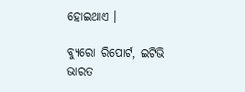ହୋଇଥାଏ ।

ବ୍ୟୁରୋ ରିପୋର୍ଟ, ଇଟିଭି ଭାରତ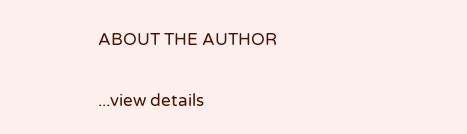ABOUT THE AUTHOR

...view details